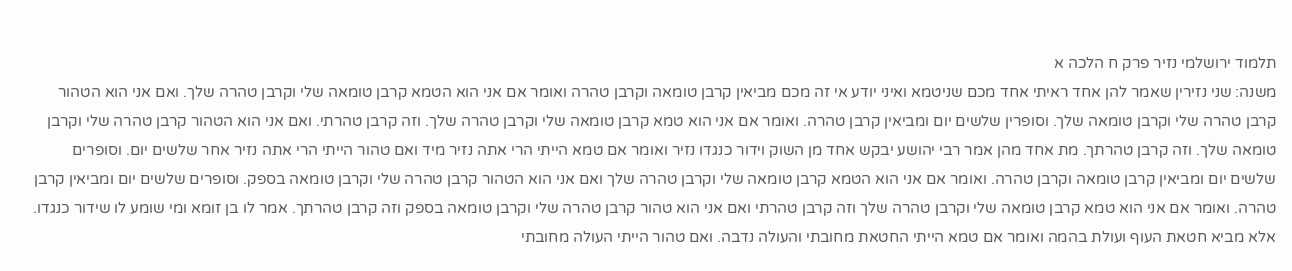תלמוד ירושלמי נזיר פרק ח הלכה א
משנה: שני נזירין שאמר להן אחד ראיתי אחד מכם שניטמא ואיני יודע אי זה מכם מביאין קרבן טומאה וקרבן טהרה ואומר אם אני הוא הטמא קרבן טומאה שלי וקרבן טהרה שלך. ואם אני הוא הטהור קרבן טהרה שלי וקרבן טומאה שלך. וסופרין שלשים יום ומביאין קרבן טהרה. ואומר אם אני הוא טמא קרבן טומאה שלי וקרבן טהרה שלך. וזה קרבן טהרתי. ואם אני הוא הטהור קרבן טהרה שלי וקרבן טומאה שלך. וזה קרבן טהרתך. מת אחד מהן אמר רבי יהושע יבקש אחד מן השוק וידור כנגדו נזיר ואומר אם טמא הייתי הרי אתה נזיר מיד ואם טהור הייתי הרי אתה נזיר אחר שלשים יום. וסופרים שלשים יום ומביאין קרבן טומאה וקרבן טהרה. ואומר אם אני הוא הטמא קרבן טומאה שלי וקרבן טהרה שלך ואם אני הוא הטהור קרבן טהרה שלי וקרבן טומאה בספק. וסופרים שלשים יום ומביאין קרבן טהרה. ואומר אם אני הוא טמא קרבן טומאה שלי וקרבן טהרה שלך וזה קרבן טהרתי ואם אני הוא טהור קרבן טהרה שלי וקרבן טומאה בספק וזה קרבן טהרתך. אמר לו בן זומא ומי שומע לו שידור כנגדו. אלא מביא חטאת העוף ועולת בהמה ואומר אם טמא הייתי החטאת מחובתי והעולה נדבה. ואם טהור הייתי העולה מחובתי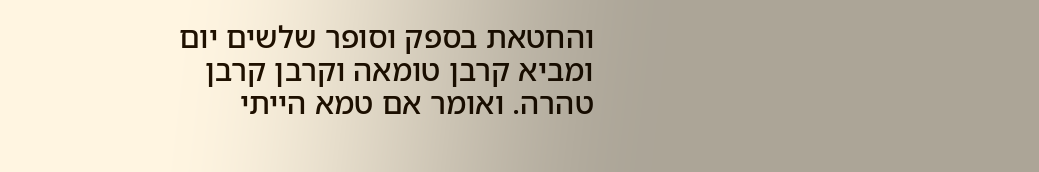והחטאת בספק וסופר שלשים יום ומביא קרבן טומאה וקרבן קרבן טהרה. ואומר אם טמא הייתי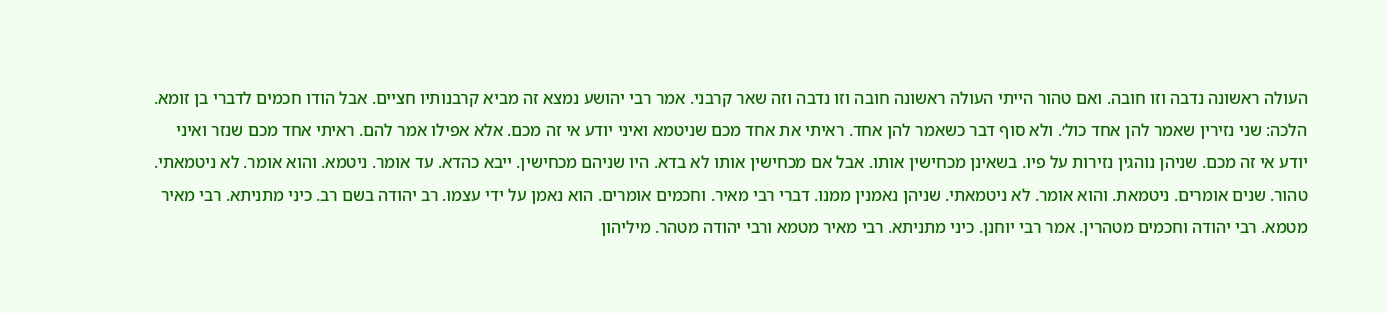העולה ראשונה נדבה וזו חובה. ואם טהור הייתי העולה ראשונה חובה וזו נדבה וזה שאר קרבני. אמר רבי יהושע נמצא זה מביא קרבנותיו חציים. אבל הודו חכמים לדברי בן זומא. הלכה: שני נזירין שאמר להן אחד כול׳. ולא סוף דבר כשאמר להן אחד. ראיתי את אחד מכם שניטמא ואיני יודע אי זה מכם. אלא אפילו אמר להם. ראיתי אחד מכם שנזר ואיני יודע אי זה מכם. שניהן נוהגין נזירות על פיו. בשאינן מכחישין אותו. אבל אם מכחישין אותו לא בדא. היו שניהם מכחישין. ייבא כהדא. עד אומר. ניטמא. והוא אומר. לא ניטמאתי. טהור. שנים אומרים. ניטמאת. והוא אומר. לא ניטמאתי. שניהן נאמנין ממנו. דברי רבי מאיר. וחכמים אומרים. הוא נאמן על ידי עצמו. רב יהודה בשם רב. כיני מתניתא. רבי מאיר מטמא. רבי יהודה וחכמים מטהרין. אמר רבי יוחנן. כיני מתניתא. רבי מאיר מטמא ורבי יהודה מטהר. מיליהון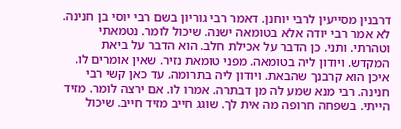דרבנין מסייעין לרבי יוחנן. דאמר רבי גוריון בשם רבי יוסי בן חנינה. לא אמר רבי יודה אלא בטומאה ישנה. שיכול לומר. נטמאתי וטהרתי. ותני. כן הדבר על אכילת חלב. הוא הדבר על ביאת המקדש. ויודון ליה בטומאה. מפני טומאת נזיר. שאין אומרים לו. איכן הוא קרבנך שהבאת. ויודון ליה בתרומה. עד כאן קשי רבי חנינה. רבי מנא שמע לה מן דבתרה. אמרו לו. אם ירצה לומר. מזיד הייתי. בשפחה חרופה מה אית לך. שוגג חייב מזיד חייב. שיכול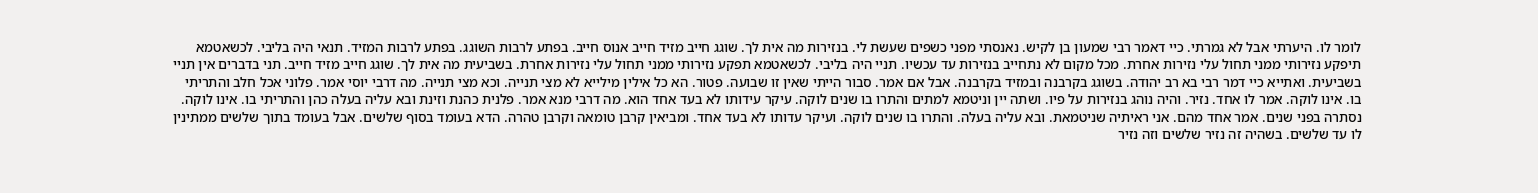לומר לו. היערתי אבל לא גמרתי. כיי דאמר רבי שמעון בן לקיש. נאנסתי מפני כשפים שעשת לי. בנזירות מה אית לך. שוגג חייב מזיד חייב אנוס חייב. בפתע לרבות השוגג. בפתע לרבות המזיד. תנאי היה בליבי. לכשאטמא תיפקע נזירותי ממני תחול עלי נזירות אחרת. מכל מקום לא נתחייב בנזירות עד עכשיו. תניי היה בליבי. לכשאטמא תפקע נזירותי ממני תחול עלי נזירות אחרת. בשביעית מה אית לך. שוגג חייב מזיד חייב. תני בדברים אין תניי בשביעית. ואתייא כיי דמר רבי בא רב יהודה. בשוגג בקרבנה ובמזיד בקרבנה. אבל אם אמר. סבור הייתי שאין זו שבועה. פטור. הא כל אילין מילייא לא מצי תנייה. וכא מצי תנייה. מה דרבי יוסי אמר. פלוני אכל חלב והתריתי בו. אינו לוקה. אמר לו אחד. נזיר. והיה נוהג בנזירות על פיו. ושתה יין וניטמא למתים והתרו בו שנים לוקה. עיקר עידותו לא בעד אחד הוא. מה דרבי מנא אמר. פלנית כהנת וזינת ובא עליה בעלה כהן והתריתי בו. אינו לוקה. נסתרה בפני שנים. אמר אחד מהם. אני ראיתיה שניטמאת. ובא עליה בעלה. והתרו בו שנים לוקה. ועיקר עדותו לא בעד אחד. ומביאין קרבן טומאה וקרבן טהרה. הדא בעומד בסוף שלשים. אבל בעומד בתוך שלשים ממתינין לו עד שלשים. בשהיה זה נזיר שלשים וזה נזיר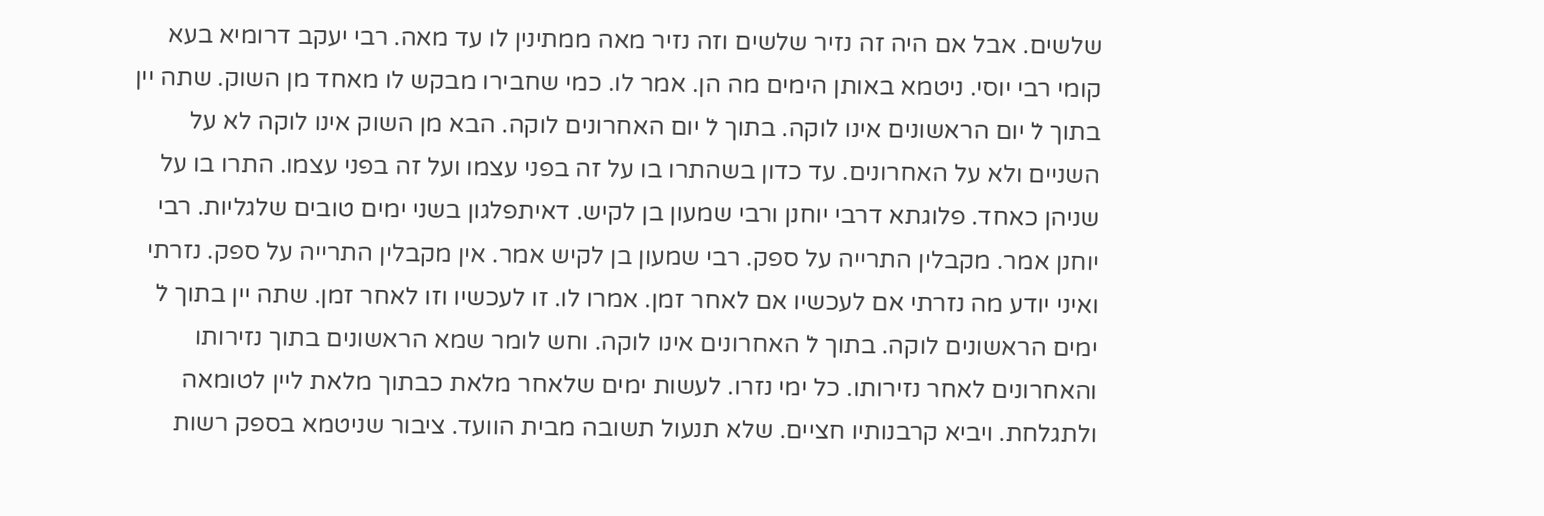שלשים. אבל אם היה זה נזיר שלשים וזה נזיר מאה ממתינין לו עד מאה. רבי יעקב דרומיא בעא קומי רבי יוסי. ניטמא באותן הימים מה הן. אמר לו. כמי שחבירו מבקש לו מאחד מן השוק. שתה יין בתוך ל̇ יום הראשונים אינו לוקה. בתוך ל̇ יום האחרונים לוקה. הבא מן השוק אינו לוקה לא על השניים ולא על האחרונים. עד כדון בשהתרו בו על זה בפני עצמו ועל זה בפני עצמו. התרו בו על שניהן כאחד. פלוגתא דרבי יוחנן ורבי שמעון בן לקיש. דאיתפלגון בשני ימים טובים שלגליות. רבי יוחנן אמר. מקבלין התרייה על ספק. רבי שמעון בן לקיש אמר. אין מקבלין התרייה על ספק. נזרתי ואיני יודע מה נזרתי אם לעכשיו אם לאחר זמן. אמרו לו. זו לעכשיו וזו לאחר זמן. שתה יין בתוך ל̇ ימים הראשונים לוקה. בתוך ל̇ האחרונים אינו לוקה. וחש לומר שמא הראשונים בתוך נזירותו והאחרונים לאחר נזירותו. כל ימי נזרו. לעשות ימים שלאחר מלאת כבתוך מלאת ליין לטומאה ולתגלחת. ויביא קרבנותיו חציים. שלא תנעול תשובה מבית הוועד. ציבור שניטמא בספק רשות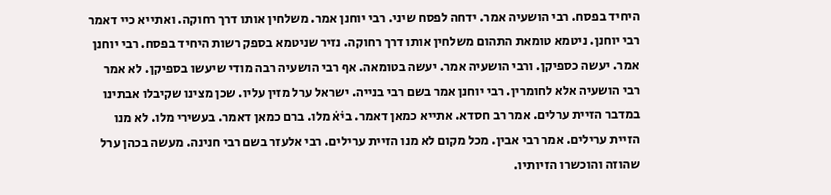היחיד בפסח. רבי הושעיה אמר. ידחה לפסח שיני. רבי יוחנן אמר. משלחין אותו דרך רחוקה. ואתייא כיי דאמר רבי יוחנן. ניטמא טומאת התהום משלחין אותו דרך רחוקה. נזיר שניטמא בספק רשות היחיד בפסח. רבי יוחנן אמר. יעשה כספיקן. ורבי הושעיה אמר. יעשה בטומאה. אף רבי הושעיה רבה מודי שיעשו בספיקן. לא אמר רבי הושעיה אלא לחומרין. רבי יוחנן אמר בשם רבי בנייה. ישראל ערל מזין עליו. שכן מצינו שקיבלו אבתינו במדבר הזיית ערלים. אמר רב חסדא. אתייא כמאן דאמר. בי̇א̇ מלו. ברם כמאן דאמר. בעשירי מלו. לא מנו הזיית ערילים. אמר רבי אבין. מכל מקום לא מנו הזיית ערילים. רבי אלעזר בשם רבי חנינה. מעשה בכהן ערל שהוזה והוכשרו הזיותיו.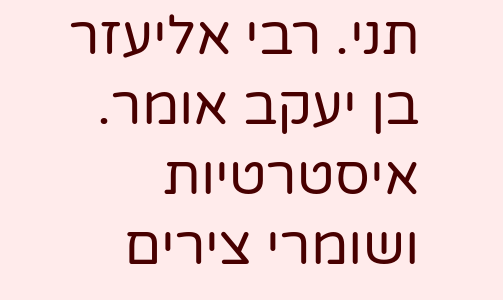תני. רבי אליעזר בן יעקב אומר. איסטרטיות ושומרי צירים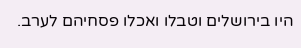היו בירושלים וטבלו ואכלו פסחיהם לערב.